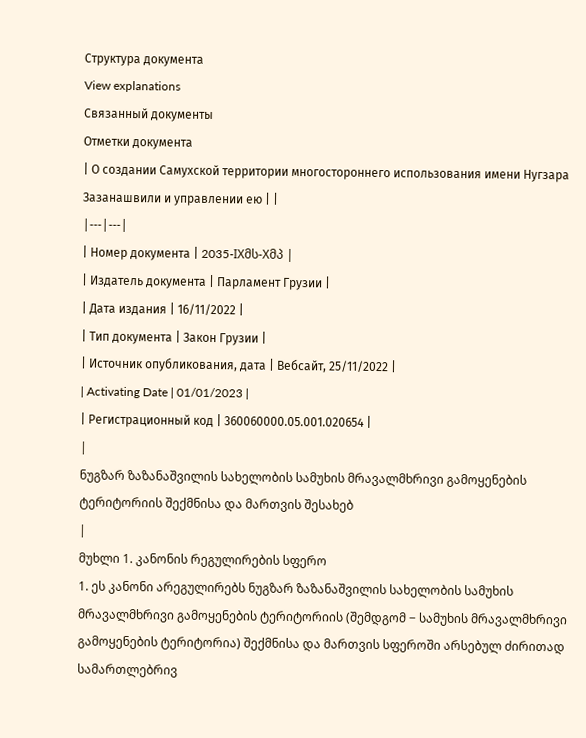Структура документа
View explanations
Связанный документы
Отметки документа
| О создании Самухcкой территории многостороннего использования имени Нугзара Зазанашвили и управлении ею | |
|---|---|
| Номер документа | 2035-IXმს-Xმპ |
| Издатель документа | Парламент Грузии |
| Дата издания | 16/11/2022 |
| Тип документа | Закон Грузии |
| Источник опубликования, дата | Вебсайт, 25/11/2022 |
| Activating Date | 01/01/2023 |
| Регистрационный код | 360060000.05.001.020654 |
|
ნუგზარ ზაზანაშვილის სახელობის სამუხის მრავალმხრივი გამოყენების ტერიტორიის შექმნისა და მართვის შესახებ
|
მუხლი 1. კანონის რეგულირების სფერო
1. ეს კანონი არეგულირებს ნუგზარ ზაზანაშვილის სახელობის სამუხის მრავალმხრივი გამოყენების ტერიტორიის (შემდგომ − სამუხის მრავალმხრივი გამოყენების ტერიტორია) შექმნისა და მართვის სფეროში არსებულ ძირითად სამართლებრივ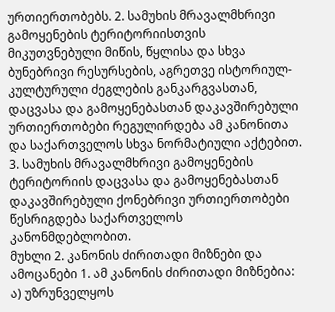ურთიერთობებს. 2. სამუხის მრავალმხრივი გამოყენების ტერიტორიისთვის მიკუთვნებული მიწის, წყლისა და სხვა ბუნებრივი რესურსების, აგრეთვე ისტორიულ-კულტურული ძეგლების განკარგვასთან, დაცვასა და გამოყენებასთან დაკავშირებული ურთიერთობები რეგულირდება ამ კანონითა და საქართველოს სხვა ნორმატიული აქტებით. 3. სამუხის მრავალმხრივი გამოყენების ტერიტორიის დაცვასა და გამოყენებასთან დაკავშირებული ქონებრივი ურთიერთობები წესრიგდება საქართველოს კანონმდებლობით.
მუხლი 2. კანონის ძირითადი მიზნები და ამოცანები 1. ამ კანონის ძირითადი მიზნებია: ა) უზრუნველყოს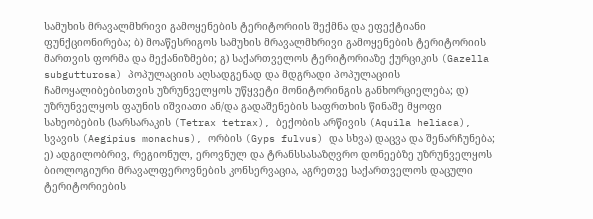სამუხის მრავალმხრივი გამოყენების ტერიტორიის შექმნა და ეფექტიანი ფუნქციონირება; ბ) მოაწესრიგოს სამუხის მრავალმხრივი გამოყენების ტერიტორიის მართვის ფორმა და მექანიზმები; გ) საქართველოს ტერიტორიაზე ქურციკის (Gazella subgutturosa) პოპულაციის აღსადგენად და მდგრადი პოპულაციის ჩამოყალიბებისთვის უზრუნველყოს უწყვეტი მონიტორინგის განხორციელება; დ) უზრუნველყოს ფაუნის იშვიათი ან/და გადაშენების საფრთხის წინაშე მყოფი სახეობების (სარსარაკის (Tetrax tetrax), ბექობის არწივის (Aquila heliaca), სვავის (Aegipius monachus), ორბის (Gyps fulvus) და სხვა) დაცვა და შენარჩუნება; ე) ადგილობრივ, რეგიონულ, ეროვნულ და ტრანსსასაზღვრო დონეებზე უზრუნველყოს ბიოლოგიური მრავალფეროვნების კონსერვაცია, აგრეთვე საქართველოს დაცული ტერიტორიების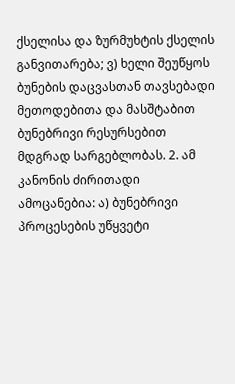ქსელისა და ზურმუხტის ქსელის განვითარება; ვ) ხელი შეუწყოს ბუნების დაცვასთან თავსებადი მეთოდებითა და მასშტაბით ბუნებრივი რესურსებით მდგრად სარგებლობას. 2. ამ კანონის ძირითადი ამოცანებია: ა) ბუნებრივი პროცესების უწყვეტი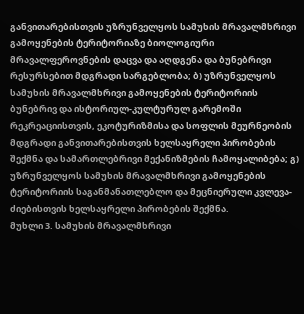განვითარებისთვის უზრუნველყოს სამუხის მრავალმხრივი გამოყენების ტერიტორიაზე ბიოლოგიური მრავალფეროვნების დაცვა და აღდგენა და ბუნებრივი რესურსებით მდგრადი სარგებლობა; ბ) უზრუნველყოს სამუხის მრავალმხრივი გამოყენების ტერიტორიის ბუნებრივ და ისტორიულ-კულტურულ გარემოში რეკრეაციისთვის, ეკოტურიზმისა და სოფლის მეურნეობის მდგრადი განვითარებისთვის ხელსაყრელი პირობების შექმნა და სამართლებრივი მექანიზმების ჩამოყალიბება; გ) უზრუნველყოს სამუხის მრავალმხრივი გამოყენების ტერიტორიის საგანმანათლებლო და მეცნიერული კვლევა-ძიებისთვის ხელსაყრელი პირობების შექმნა.
მუხლი 3. სამუხის მრავალმხრივი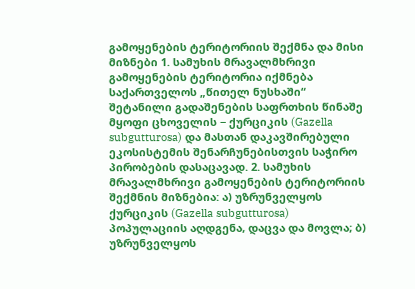გამოყენების ტერიტორიის შექმნა და მისი მიზნები 1. სამუხის მრავალმხრივი გამოყენების ტერიტორია იქმნება საქართველოს „წითელ ნუსხაში“ შეტანილი გადაშენების საფრთხის წინაშე მყოფი ცხოველის − ქურციკის (Gazella subgutturosa) და მასთან დაკავშირებული ეკოსისტემის შენარჩუნებისთვის საჭირო პირობების დასაცავად. 2. სამუხის მრავალმხრივი გამოყენების ტერიტორიის შექმნის მიზნებია: ა) უზრუნველყოს ქურციკის (Gazella subgutturosa) პოპულაციის აღდგენა, დაცვა და მოვლა; ბ) უზრუნველყოს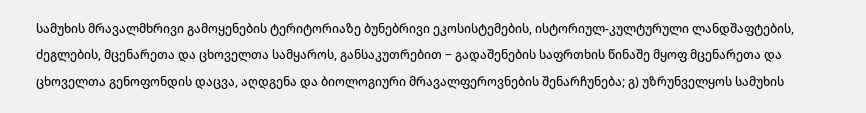სამუხის მრავალმხრივი გამოყენების ტერიტორიაზე ბუნებრივი ეკოსისტემების, ისტორიულ-კულტურული ლანდშაფტების, ძეგლების, მცენარეთა და ცხოველთა სამყაროს, განსაკუთრებით − გადაშენების საფრთხის წინაშე მყოფ მცენარეთა და ცხოველთა გენოფონდის დაცვა, აღდგენა და ბიოლოგიური მრავალფეროვნების შენარჩუნება; გ) უზრუნველყოს სამუხის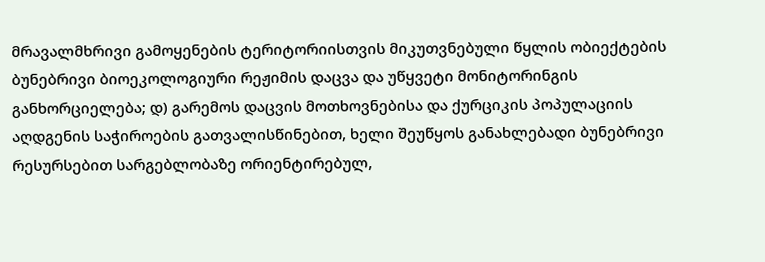მრავალმხრივი გამოყენების ტერიტორიისთვის მიკუთვნებული წყლის ობიექტების ბუნებრივი ბიოეკოლოგიური რეჟიმის დაცვა და უწყვეტი მონიტორინგის განხორციელება; დ) გარემოს დაცვის მოთხოვნებისა და ქურციკის პოპულაციის აღდგენის საჭიროების გათვალისწინებით, ხელი შეუწყოს განახლებადი ბუნებრივი რესურსებით სარგებლობაზე ორიენტირებულ,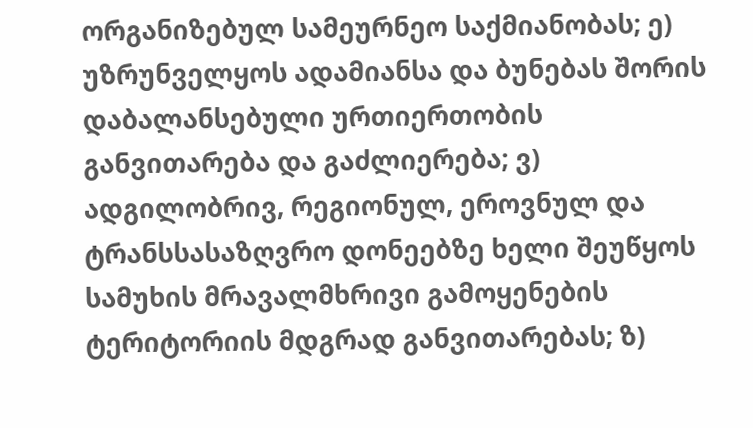ორგანიზებულ სამეურნეო საქმიანობას; ე) უზრუნველყოს ადამიანსა და ბუნებას შორის დაბალანსებული ურთიერთობის განვითარება და გაძლიერება; ვ) ადგილობრივ, რეგიონულ, ეროვნულ და ტრანსსასაზღვრო დონეებზე ხელი შეუწყოს სამუხის მრავალმხრივი გამოყენების ტერიტორიის მდგრად განვითარებას; ზ)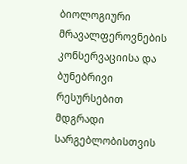ბიოლოგიური მრავალფეროვნების კონსერვაციისა და ბუნებრივი რესურსებით მდგრადი სარგებლობისთვის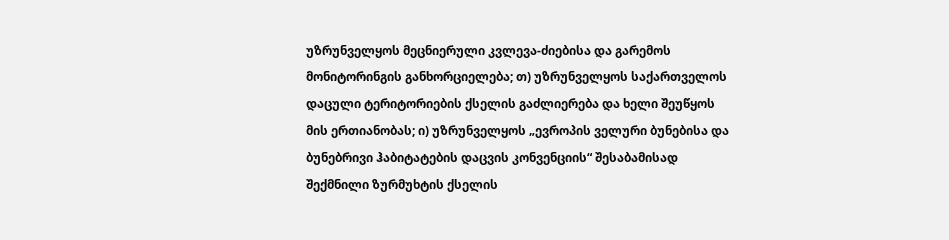უზრუნველყოს მეცნიერული კვლევა-ძიებისა და გარემოს მონიტორინგის განხორციელება; თ) უზრუნველყოს საქართველოს დაცული ტერიტორიების ქსელის გაძლიერება და ხელი შეუწყოს მის ერთიანობას; ი) უზრუნველყოს „ევროპის ველური ბუნებისა და ბუნებრივი ჰაბიტატების დაცვის კონვენციის“ შესაბამისად შექმნილი ზურმუხტის ქსელის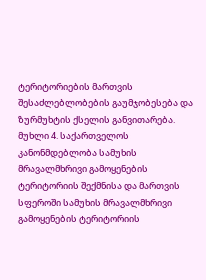ტერიტორიების მართვის შესაძლებლობების გაუმჯობესება და ზურმუხტის ქსელის განვითარება.
მუხლი 4. საქართველოს კანონმდებლობა სამუხის მრავალმხრივი გამოყენების ტერიტორიის შექმნისა და მართვის სფეროში სამუხის მრავალმხრივი გამოყენების ტერიტორიის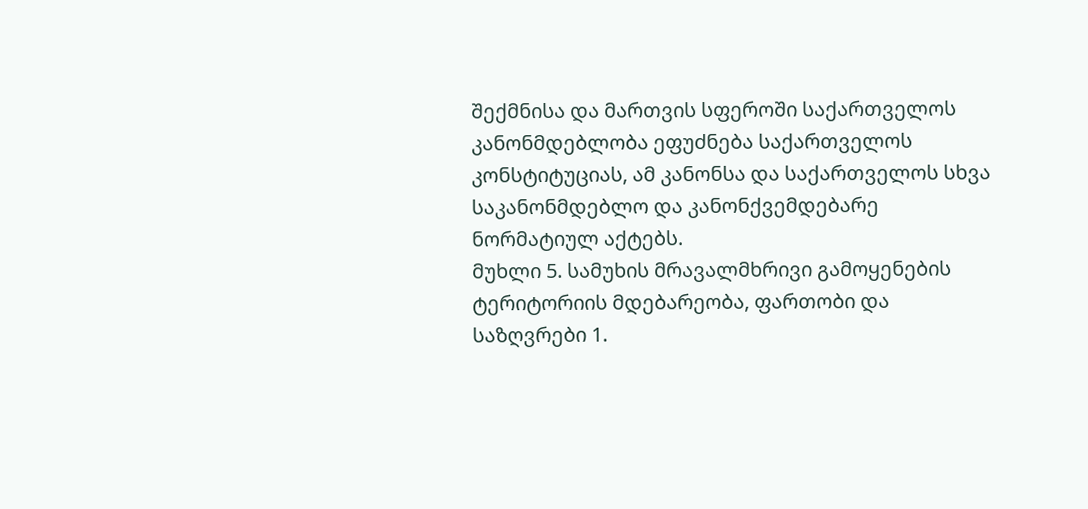შექმნისა და მართვის სფეროში საქართველოს კანონმდებლობა ეფუძნება საქართველოს კონსტიტუციას, ამ კანონსა და საქართველოს სხვა საკანონმდებლო და კანონქვემდებარე ნორმატიულ აქტებს.
მუხლი 5. სამუხის მრავალმხრივი გამოყენების ტერიტორიის მდებარეობა, ფართობი და საზღვრები 1.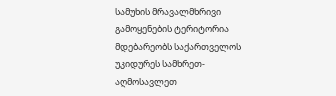სამუხის მრავალმხრივი გამოყენების ტერიტორია მდებარეობს საქართველოს უკიდურეს სამხრეთ-აღმოსავლეთ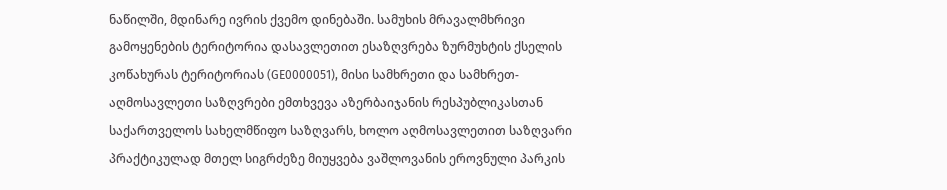ნაწილში, მდინარე ივრის ქვემო დინებაში. სამუხის მრავალმხრივი გამოყენების ტერიტორია დასავლეთით ესაზღვრება ზურმუხტის ქსელის კოწახურას ტერიტორიას (GE0000051), მისი სამხრეთი და სამხრეთ-აღმოსავლეთი საზღვრები ემთხვევა აზერბაიჯანის რესპუბლიკასთან საქართველოს სახელმწიფო საზღვარს, ხოლო აღმოსავლეთით საზღვარი პრაქტიკულად მთელ სიგრძეზე მიუყვება ვაშლოვანის ეროვნული პარკის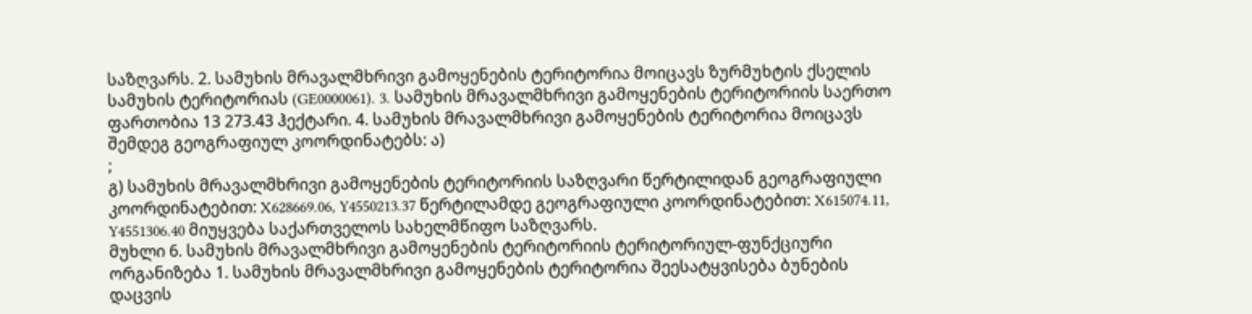საზღვარს. 2. სამუხის მრავალმხრივი გამოყენების ტერიტორია მოიცავს ზურმუხტის ქსელის სამუხის ტერიტორიას (GE0000061). 3. სამუხის მრავალმხრივი გამოყენების ტერიტორიის საერთო ფართობია 13 273.43 ჰექტარი. 4. სამუხის მრავალმხრივი გამოყენების ტერიტორია მოიცავს შემდეგ გეოგრაფიულ კოორდინატებს: ა)
;
გ) სამუხის მრავალმხრივი გამოყენების ტერიტორიის საზღვარი წერტილიდან გეოგრაფიული კოორდინატებით: X628669.06, Y4550213.37 წერტილამდე გეოგრაფიული კოორდინატებით: X615074.11, Y4551306.40 მიუყვება საქართველოს სახელმწიფო საზღვარს.
მუხლი 6. სამუხის მრავალმხრივი გამოყენების ტერიტორიის ტერიტორიულ-ფუნქციური ორგანიზება 1. სამუხის მრავალმხრივი გამოყენების ტერიტორია შეესატყვისება ბუნების დაცვის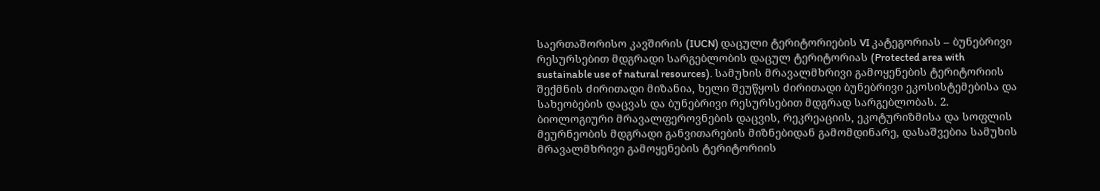საერთაშორისო კავშირის (IUCN) დაცული ტერიტორიების VI კატეგორიას – ბუნებრივი რესურსებით მდგრადი სარგებლობის დაცულ ტერიტორიას (Protected area with sustainable use of natural resources). სამუხის მრავალმხრივი გამოყენების ტერიტორიის შექმნის ძირითადი მიზანია, ხელი შეუწყოს ძირითადი ბუნებრივი ეკოსისტემებისა და სახეობების დაცვას და ბუნებრივი რესურსებით მდგრად სარგებლობას. 2. ბიოლოგიური მრავალფეროვნების დაცვის, რეკრეაციის, ეკოტურიზმისა და სოფლის მეურნეობის მდგრადი განვითარების მიზნებიდან გამომდინარე, დასაშვებია სამუხის მრავალმხრივი გამოყენების ტერიტორიის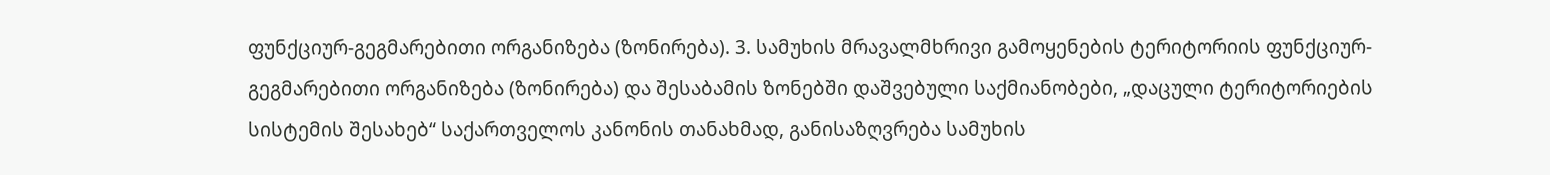ფუნქციურ-გეგმარებითი ორგანიზება (ზონირება). 3. სამუხის მრავალმხრივი გამოყენების ტერიტორიის ფუნქციურ-გეგმარებითი ორგანიზება (ზონირება) და შესაბამის ზონებში დაშვებული საქმიანობები, „დაცული ტერიტორიების სისტემის შესახებ“ საქართველოს კანონის თანახმად, განისაზღვრება სამუხის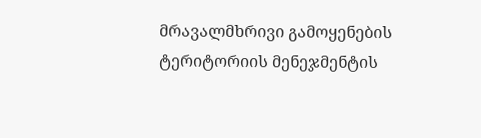მრავალმხრივი გამოყენების ტერიტორიის მენეჯმენტის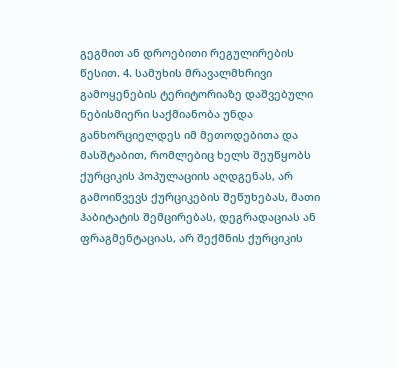გეგმით ან დროებითი რეგულირების წესით. 4. სამუხის მრავალმხრივი გამოყენების ტერიტორიაზე დაშვებული ნებისმიერი საქმიანობა უნდა განხორციელდეს იმ მეთოდებითა და მასშტაბით, რომლებიც ხელს შეუწყობს ქურციკის პოპულაციის აღდგენას, არ გამოიწვევს ქურციკების შეწუხებას, მათი ჰაბიტატის შემცირებას, დეგრადაციას ან ფრაგმენტაციას, არ შექმნის ქურციკის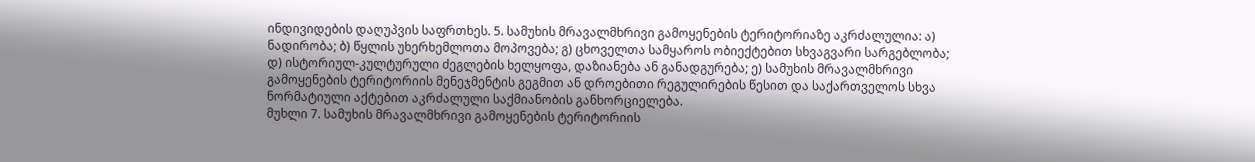ინდივიდების დაღუპვის საფრთხეს. 5. სამუხის მრავალმხრივი გამოყენების ტერიტორიაზე აკრძალულია: ა) ნადირობა; ბ) წყლის უხერხემლოთა მოპოვება; გ) ცხოველთა სამყაროს ობიექტებით სხვაგვარი სარგებლობა; დ) ისტორიულ-კულტურული ძეგლების ხელყოფა, დაზიანება ან განადგურება; ე) სამუხის მრავალმხრივი გამოყენების ტერიტორიის მენეჯმენტის გეგმით ან დროებითი რეგულირების წესით და საქართველოს სხვა ნორმატიული აქტებით აკრძალული საქმიანობის განხორციელება.
მუხლი 7. სამუხის მრავალმხრივი გამოყენების ტერიტორიის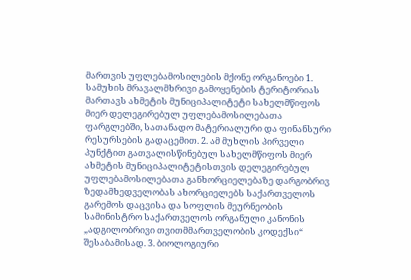მართვის უფლებამოსილების მქონე ორგანოები 1. სამუხის მრავალმხრივი გამოყენების ტერიტორიას მართავს ახმეტის მუნიციპალიტეტი სახელმწიფოს მიერ დელეგირებულ უფლებამოსილებათა ფარგლებში, სათანადო მატერიალური და ფინანსური რესურსების გადაცემით. 2. ამ მუხლის პირველი პუნქტით გათვალისწინებულ სახელმწიფოს მიერ ახმეტის მუნიციპალიტეტისთვის დელეგირებულ უფლებამოსილებათა განხორციელებაზე დარგობრივ ზედამხედველობას ახორციელებს საქართველოს გარემოს დაცვისა და სოფლის მეურნეობის სამინისტრო საქართველოს ორგანული კანონის „ადგილობრივი თვითმმართველობის კოდექსი“ შესაბამისად. 3. ბიოლოგიური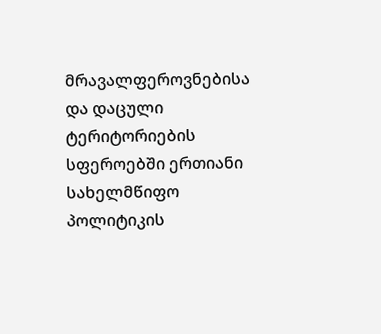მრავალფეროვნებისა და დაცული ტერიტორიების სფეროებში ერთიანი სახელმწიფო პოლიტიკის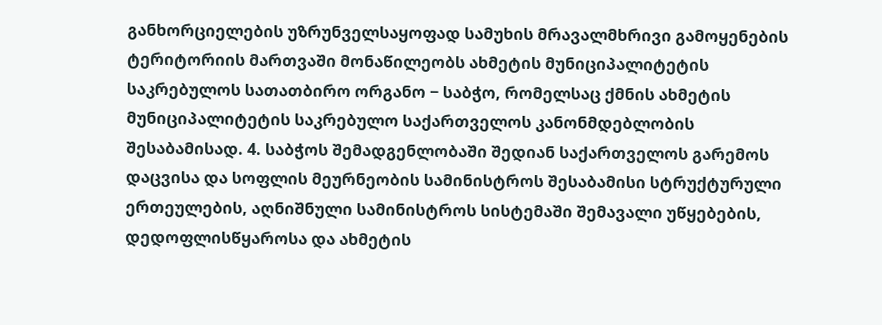განხორციელების უზრუნველსაყოფად სამუხის მრავალმხრივი გამოყენების ტერიტორიის მართვაში მონაწილეობს ახმეტის მუნიციპალიტეტის საკრებულოს სათათბირო ორგანო − საბჭო, რომელსაც ქმნის ახმეტის მუნიციპალიტეტის საკრებულო საქართველოს კანონმდებლობის შესაბამისად. 4. საბჭოს შემადგენლობაში შედიან საქართველოს გარემოს დაცვისა და სოფლის მეურნეობის სამინისტროს შესაბამისი სტრუქტურული ერთეულების, აღნიშნული სამინისტროს სისტემაში შემავალი უწყებების, დედოფლისწყაროსა და ახმეტის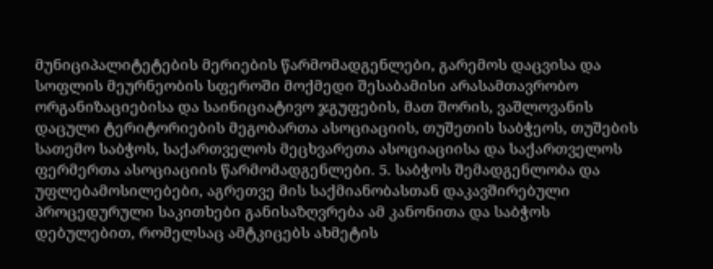მუნიციპალიტეტების მერიების წარმომადგენლები, გარემოს დაცვისა და სოფლის მეურნეობის სფეროში მოქმედი შესაბამისი არასამთავრობო ორგანიზაციებისა და საინიციატივო ჯგუფების, მათ შორის, ვაშლოვანის დაცული ტერიტორიების მეგობართა ასოციაციის, თუშეთის საბჭეოს, თუშების სათემო საბჭოს, საქართველოს მეცხვარეთა ასოციაციისა და საქართველოს ფერმერთა ასოციაციის წარმომადგენლები. 5. საბჭოს შემადგენლობა და უფლებამოსილებები, აგრეთვე მის საქმიანობასთან დაკავშირებული პროცედურული საკითხები განისაზღვრება ამ კანონითა და საბჭოს დებულებით, რომელსაც ამტკიცებს ახმეტის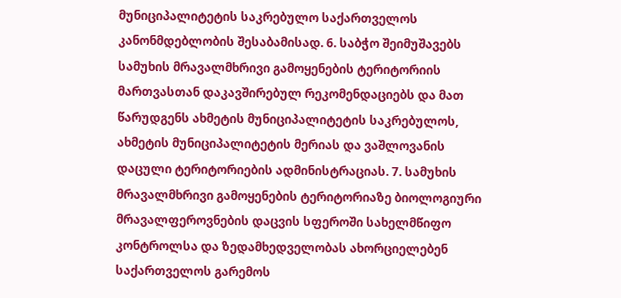მუნიციპალიტეტის საკრებულო საქართველოს კანონმდებლობის შესაბამისად. 6. საბჭო შეიმუშავებს სამუხის მრავალმხრივი გამოყენების ტერიტორიის მართვასთან დაკავშირებულ რეკომენდაციებს და მათ წარუდგენს ახმეტის მუნიციპალიტეტის საკრებულოს, ახმეტის მუნიციპალიტეტის მერიას და ვაშლოვანის დაცული ტერიტორიების ადმინისტრაციას. 7. სამუხის მრავალმხრივი გამოყენების ტერიტორიაზე ბიოლოგიური მრავალფეროვნების დაცვის სფეროში სახელმწიფო კონტროლსა და ზედამხედველობას ახორციელებენ საქართველოს გარემოს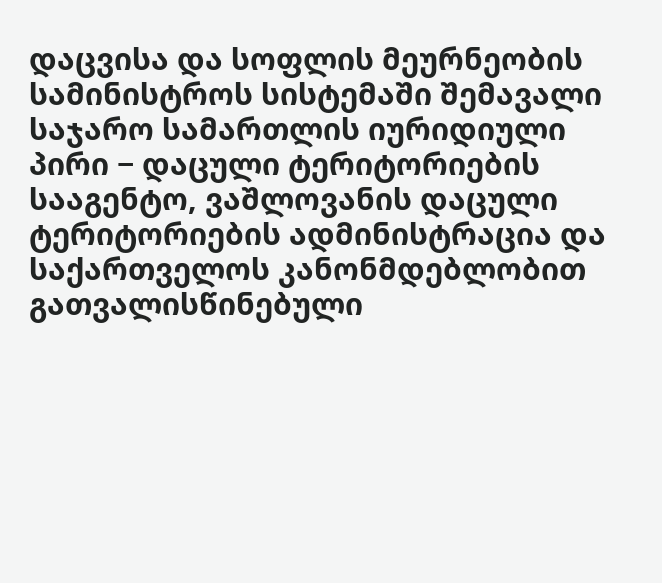დაცვისა და სოფლის მეურნეობის სამინისტროს სისტემაში შემავალი საჯარო სამართლის იურიდიული პირი − დაცული ტერიტორიების სააგენტო, ვაშლოვანის დაცული ტერიტორიების ადმინისტრაცია და საქართველოს კანონმდებლობით გათვალისწინებული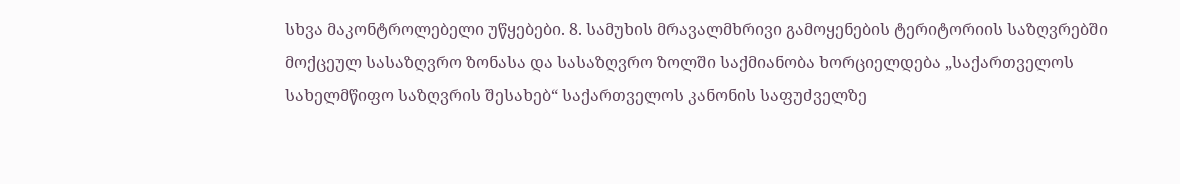სხვა მაკონტროლებელი უწყებები. 8. სამუხის მრავალმხრივი გამოყენების ტერიტორიის საზღვრებში მოქცეულ სასაზღვრო ზონასა და სასაზღვრო ზოლში საქმიანობა ხორციელდება „საქართველოს სახელმწიფო საზღვრის შესახებ“ საქართველოს კანონის საფუძველზე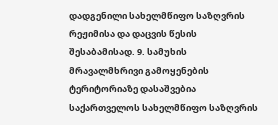დადგენილი სახელმწიფო საზღვრის რეჟიმისა და დაცვის წესის შესაბამისად. 9. სამუხის მრავალმხრივი გამოყენების ტერიტორიაზე დასაშვებია საქართველოს სახელმწიფო საზღვრის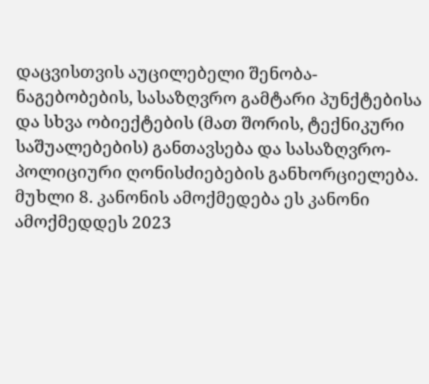დაცვისთვის აუცილებელი შენობა-ნაგებობების, სასაზღვრო გამტარი პუნქტებისა და სხვა ობიექტების (მათ შორის, ტექნიკური საშუალებების) განთავსება და სასაზღვრო-პოლიციური ღონისძიებების განხორციელება.
მუხლი 8. კანონის ამოქმედება ეს კანონი ამოქმედდეს 2023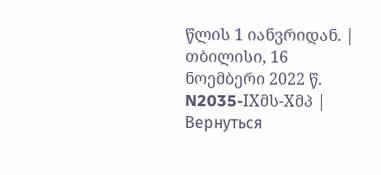წლის 1 იანვრიდან. |
თბილისი, 16 ნოემბერი 2022 წ. N2035-IXმს-Xმპ |
Вернуться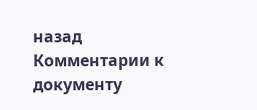назад
Комментарии к документу